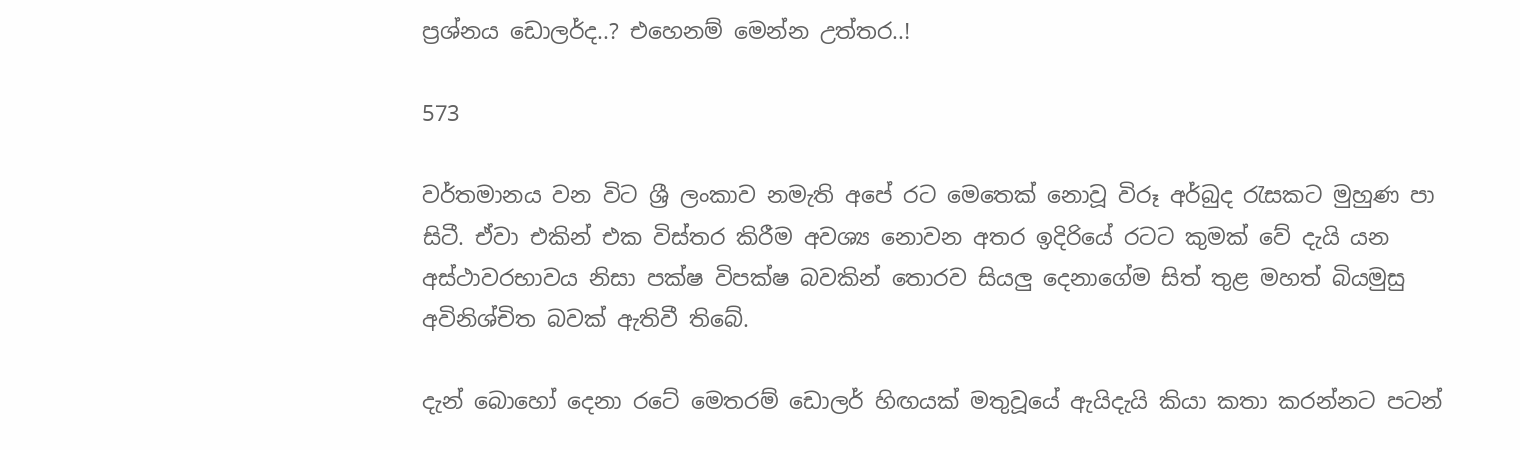ප්‍රශ්නය ඩොලර්ද..? එහෙනම් මෙන්න උත්තර..!

573

වර්තමානය වන විට ශ්‍රී ලංකාව නමැති අපේ රට මෙතෙක් නොවූ විරූ අර්බුද රැසකට මුහුණ පා සිටී. ඒවා එකින් එක විස්තර කිරීම අවශ්‍ය නොවන අතර ඉදිරියේ රටට කුමක් වේ දැයි යන අස්ථාවරභාවය නිසා පක්ෂ විපක්ෂ බවකින් තොරව සියලු දෙනාගේම සිත් තුළ මහත් බියමුසු අවිනිශ්චිත බවක් ඇතිවී තිබේ.

දැන් බොහෝ දෙනා රටේ මෙතරම් ඩොලර් හිඟයක් මතුවූයේ ඇයිදැයි කියා කතා කරන්නට පටන්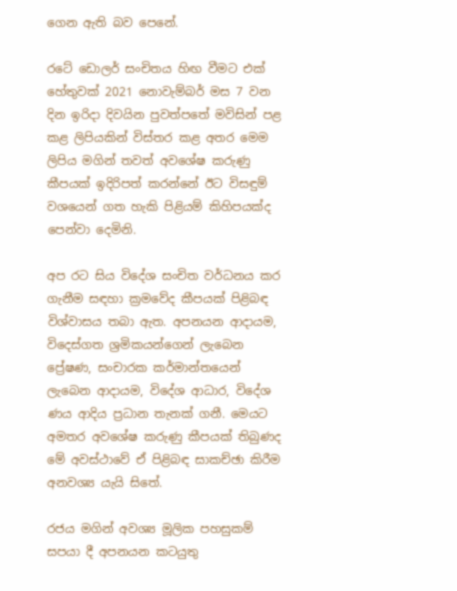ගෙන ඇති බව පෙනේ.

රටේ ඩොලර් සංචිතය හිඟ වීමට එක් හේතුවක් 2021 නොවැම්බර් මස 7 වන දින ඉරිදා දිවයින පුවත්පතේ මවිසින් පළ කළ ලිපියකින් විස්තර කළ අතර මෙම ලිපිය මගින් තවත් අවශේෂ කරුණු කීපයක් ඉදිරිපත් කරන්නේ ඊට විසඳුම් වශයෙන් ගත හැකි පිළියම් කිහිපයක්ද පෙන්වා දෙමිනි.

අප රට සිය විදේශ සංචිත වර්ධනය කර ගැනීම සඳහා ක්‍රමවේද කීපයක් පිළිබඳ විශ්වාසය තබා ඇත. අපනයන ආදායම, විදෙස්ගත ශ්‍රමිකයන්ගෙන් ලැබෙන ප්‍රේෂණ, සංචාරක කර්මාන්තයෙන් ලැබෙන ආදායම, විදේශ ආධාර, විදේශ ණය ආදිය ප්‍රධාන තැනක් ගනී. මෙයට අමතර අවශේෂ කරුණු කීපයක් තිබුණද මේ අවස්ථාවේ ඒ පිළිබඳ සාකච්ඡා කිරීම අනවශ්‍ය යැයි සිතේ.

රජය මගින් අවශ්‍ය මූලික පහසුකම් සපයා දී අපනයන කටයුතු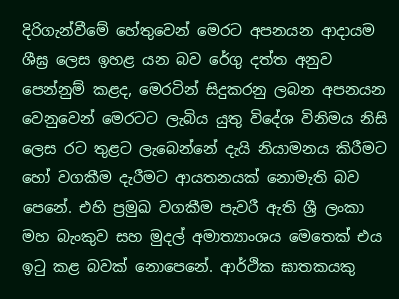දිරිගැන්වීමේ හේතුවෙන් මෙරට අපනයන ආදායම ශීඝ්‍ර ලෙස ඉහළ යන බව රේගු දත්ත අනුව පෙන්නුම් කළද, මෙරටින් සිදුකරනු ලබන අපනයන වෙනුවෙන් මෙරටට ලැබිය යුතු විදේශ විනිමය නිසි ලෙස රට තුළට ලැබෙන්නේ දැයි නියාමනය කිරීමට හෝ වගකීම දැරීමට ආයතනයක් නොමැති බව පෙනේ. එහි ප්‍රමුඛ වගකීම පැවරී ඇති ශ්‍රී ලංකා මහ බැංකුව සහ මුදල් අමාත්‍යාංශය මෙතෙක් එය ඉටු කළ බවක් නොපෙනේ. ආර්ථික ඝාතකයකු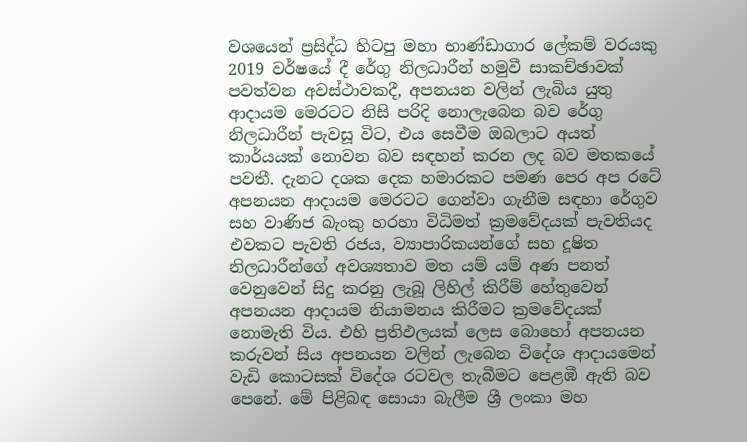වශයෙන් ප්‍රසිද්ධ හිටපු මහා භාණ්ඩාගාර ලේකම් වරයකු 2019 වර්ෂයේ දී රේගු නිලධාරීන් හමුවී සාකච්ඡාවක් පවත්වන අවස්ථාවකදී, අපනයන වලින් ලැබිය යුතු ආදායම මෙරටට නිසි පරිදි නොලැබෙන බව රේගු නිලධාරීන් පැවසූ විට, එය සෙවීම ඔබලාට අයත් කාර්යයක් නොවන බව සඳහන් කරන ලද බව මතකයේ පවතී. දැනට දශක දෙක හමාරකට පමණ පෙර අප රටේ අපනයන ආදායම මෙරටට ගෙන්වා ගැනීම සඳහා රේගුව සහ වාණිජ බැංකු හරහා විධිමත් ක්‍රමවේදයක් පැවතියද එවකට පැවති රජය, ව්‍යාපාරිකයන්ගේ සහ දූෂිත නිලධාරීන්ගේ අවශ්‍යතාව මත යම් යම් අණ පනත් වෙනුවෙන් සිදු කරනු ලැබූ ලිහිල් කිරීම් හේතුවෙන් අපනයන ආදායම නියාමනය කිරීමට ක්‍රමවේදයක් නොමැති විය. එහි ප්‍රතිඵලයක් ලෙස බොහෝ අපනයන කරුවන් සිය අපනයන වලින් ලැබෙන විදේශ ආදායමෙන් වැඩි කොටසක් විදේශ රටවල තැබීමට පෙළඹී ඇති බව පෙනේ. මේ පිළිබඳ සොයා බැලීම ශ්‍රී ලංකා මහ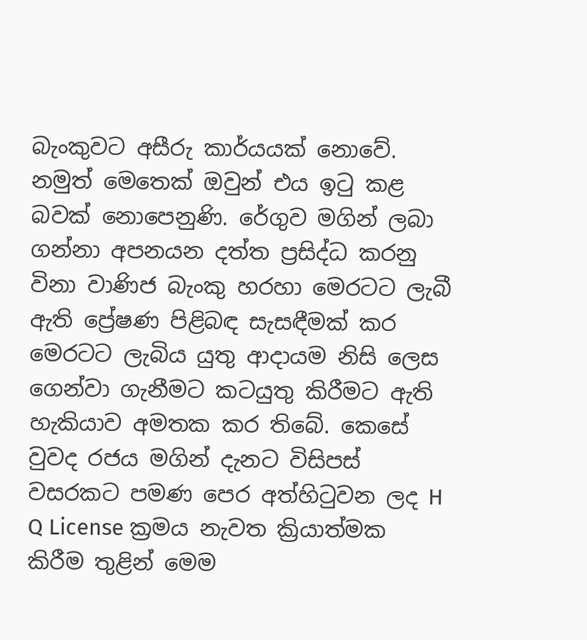බැංකුවට අසීරු කාර්යයක් නොවේ. නමුත් මෙතෙක් ඔවුන් එය ඉටු කළ බවක් නොපෙනුණි. රේගුව මගින් ලබා ගන්නා අපනයන දත්ත ප්‍රසිද්ධ කරනු විනා වාණිජ බැංකු හරහා මෙරටට ලැබී ඇති ප්‍රේෂණ පිළිබඳ සැසඳීමක් කර මෙරටට ලැබිය යුතු ආදායම නිසි ලෙස ගෙන්වා ගැනීමට කටයුතු කිරීමට ඇති හැකියාව අමතක කර තිබේ. කෙසේ වුවද රජය මගින් දැනට විසිපස් වසරකට පමණ පෙර අත්හිටුවන ලද H Q License ක්‍රමය නැවත ක්‍රියාත්මක කිරීම තුළින් මෙම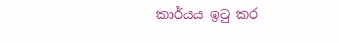කාර්යය ඉටු කර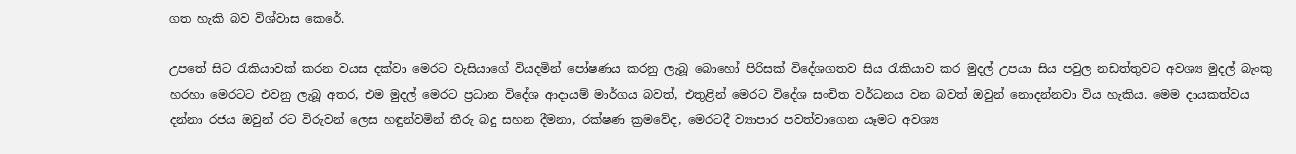ගත හැකි බව විශ්වාස කෙරේ.

උපතේ සිට රැකියාවක් කරන වයස දක්වා මෙරට වැසියාගේ වියදමින් පෝෂණය කරනු ලැබූ බොහෝ පිරිසක් විදේශගතව සිය රැකියාව කර මුදල් උපයා සිය පවුල නඩත්තුවට අවශ්‍ය මුදල් බැංකු හරහා මෙරටට එවනු ලැබූ අතර, එම මුදල් මෙරට ප්‍රධාන විදේශ ආදායම් මාර්ගය බවත්, එතුළින් මෙරට විදේශ සංචිත වර්ධනය වන බවත් ඔවුන් නොදන්නවා විය හැකිය. මෙම දායකත්වය දන්නා රජය ඔවුන් රට විරුවන් ලෙස හඳුන්වමින් තීරු බදු සහන දීමනා, රක්ෂණ ක්‍රමවේද, මෙරටදී ව්‍යාපාර පවත්වාගෙන යෑමට අවශ්‍ය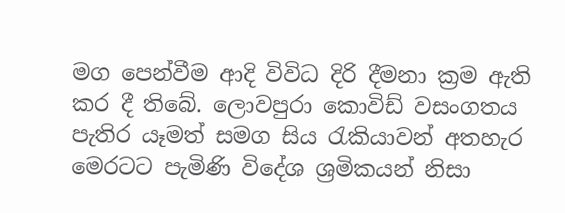මග පෙන්වීම ආදි විවිධ දිරි දීමනා ක්‍රම ඇති කර දී තිබේ. ලොවපුරා කොවිඩ් වසංගතය පැතිර යෑමත් සමග සිය රැකියාවන් අතහැර මෙරටට පැමිණි විදේශ ශ්‍රමිකයන් නිසා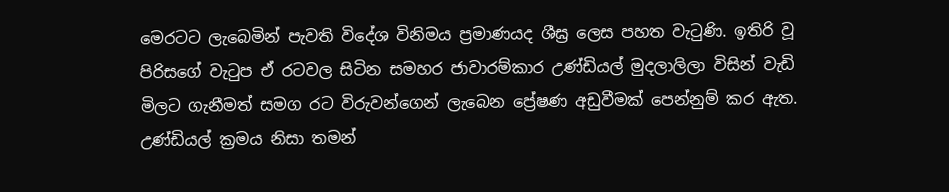මෙරටට ලැබෙමින් පැවති විදේශ විනිමය ප්‍රමාණයද ශීඝ්‍ර ලෙස පහත වැටුණි. ඉතිරි වූ පිරිසගේ වැටුප ඒ රටවල සිටින සමහර ජාවාරම්කාර උණ්ඩියල් මුදලාලිලා විසින් වැඩි මිලට ගැනීමත් සමග රට විරුවන්ගෙන් ලැබෙන ප්‍රේෂණ අඩුවීමක් පෙන්නුම් කර ඇත. උණ්ඩියල් ක්‍රමය නිසා තමන්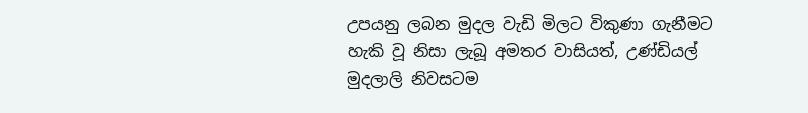උපයනු ලබන මුදල වැඩි මිලට විකුණා ගැනීමට හැකි වූ නිසා ලැබූ අමතර වාසියත්, උණ්ඩියල් මුදලාලි නිවසටම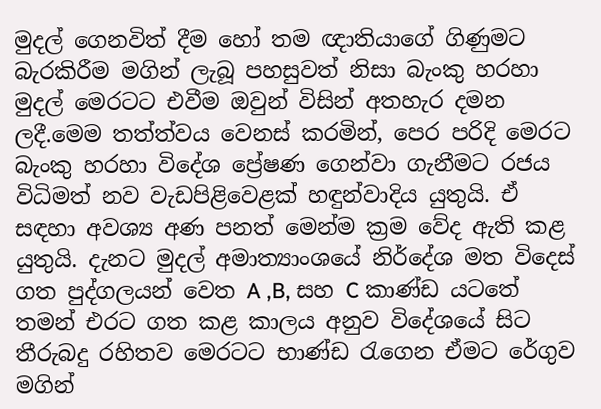මුදල් ගෙනවිත් දීම හෝ තම ඥාතියාගේ ගිණුමට බැරකිරීම මගින් ලැබූ පහසුවත් නිසා බැංකු හරහා මුදල් මෙරටට එවීම ඔවුන් විසින් අතහැර දමන ලදී.මෙම තත්ත්වය වෙනස් කරමින්, පෙර පරිදි මෙරට බැංකු හරහා විදේශ ප්‍රේෂණ ගෙන්වා ගැනීමට රජය විධිමත් නව වැඩපිළිවෙළක් හඳුන්වාදිය යුතුයි. ඒ සඳහා අවශ්‍ය අණ පනත් මෙන්ම ක්‍රම වේද ඇති කළ යුතුයි. දැනට මුදල් අමාත්‍යාංශයේ නිර්දේශ මත විදෙස් ගත පුද්ගලයන් වෙත A ,B, සහ C කාණ්ඩ යටතේ තමන් එරට ගත කළ කාලය අනුව විදේශයේ සිට තීරුබදු රහිතව මෙරටට භාණ්ඩ රැගෙන ඒමට රේගුව මගින්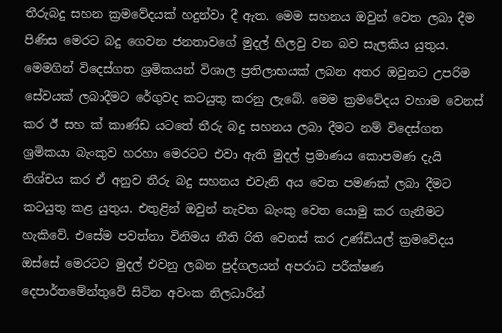තීරුබදු සහන ක්‍රමවේදයක් හදුන්වා දී ඇත. මෙම සහනය ඔවුන් වෙත ලබා දීම පිණිස මෙරට බදු ගෙවන ජනතාවගේ මුදල් හිලවු වන බව සැලකිය යුතුය. මෙමගින් විදෙස්ගත ශ්‍රමිකයන් විශාල ප්‍රතිලාභයක් ලබන අතර ඔවුනට උපරිම සේවයක් ලබාදීමට රේගුවද කටයුතු කරනු ලැබේ. මෙම ක්‍රමවේදය වහාම වෙනස් කර ඊ සහ ක්‍ කාණ්ඩ යටතේ තීරු බදු සහනය ලබා දීමට නම් විදෙස්ගත ශ්‍රමිකයා බැංකුව හරහා මෙරටට එවා ඇති මුදල් ප්‍රමාණය කොපමණ දැයි නිශ්චය කර ඒ අනුව තීරු බදු සහනය එවැනි අය වෙත පමණක් ලබා දීමට කටයුතු කළ යුතුය. එතුළින් ඔවුන් නැවත බැංකු වෙත යොමු කර ගැනීමට හැකිවේ. එසේම පවත්නා විනිමය නීති රිති වෙනස් කර උණ්ඩියල් ක්‍රමවේදය ඔස්සේ මෙරටට මුදල් එවනු ලබන පුද්ගලයන් අපරාධ පරීක්ෂණ දෙපාර්තමේන්තුවේ සිටින අවංක නිලධාරීන්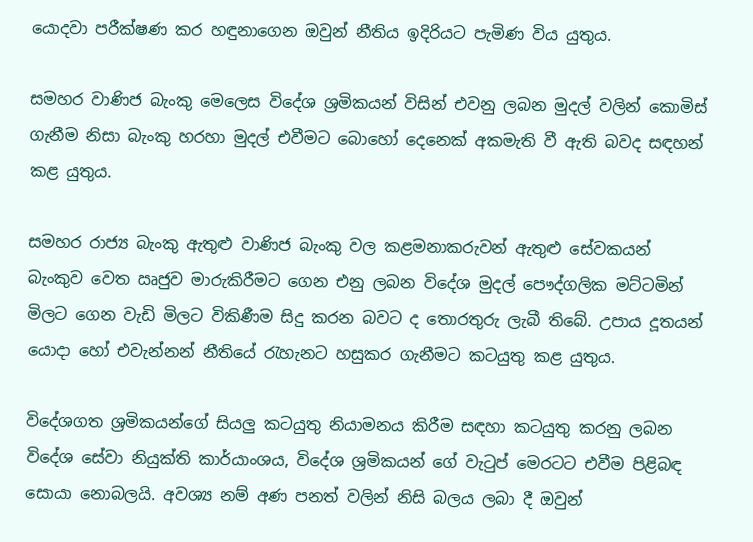යොදවා පරීක්ෂණ කර හඳුනාගෙන ඔවුන් නීතිය ඉදිරියට පැමිණ විය යුතුය.

සමහර වාණිජ බැංකු මෙලෙස විදේශ ශ්‍රමිකයන් විසින් එවනු ලබන මුදල් වලින් කොමිස් ගැනීම නිසා බැංකු හරහා මුදල් එවීමට බොහෝ දෙනෙක් අකමැති වී ඇති බවද සඳහන් කළ යුතුය.

සමහර රාජ්‍ය බැංකු ඇතුළු වාණිජ බැංකු වල කළමනාකරුවන් ඇතුළු සේවකයන් බැංකුව වෙත ඍජුව මාරුකිරීමට ගෙන එනු ලබන විදේශ මුදල් පෞද්ගලික මට්ටමින් මිලට ගෙන වැඩි මිලට විකිණීම සිදු කරන බවට ද තොරතුරු ලැබී තිබේ. උපාය දූතයන් යොදා හෝ එවැන්නන් නීතියේ රැහැනට හසුකර ගැනීමට කටයුතු කළ යුතුය.

විදේශගත ශ්‍රමිකයන්ගේ සියලු කටයුතු නියාමනය කිරීම සඳහා කටයුතු කරනු ලබන විදේශ සේවා නියුක්ති කාර්යාංශය, විදේශ ශ්‍රමිකයන් ගේ වැටුප් මෙරටට එවීම පිළිබඳ සොයා නොබලයි. අවශ්‍ය නම් අණ පනත් වලින් නිසි බලය ලබා දී ඔවුන්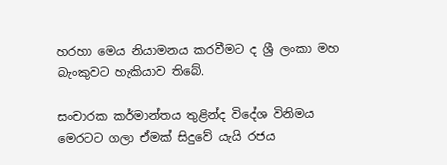හරහා මෙය නියාමනය කරවීමට ද ශ්‍රී ලංකා මහ බැංකුවට හැකියාව තිබේ.

සංචාරක කර්මාන්තය තුළින්ද විදේශ විනිමය මෙරටට ගලා ඒමක් සිදුවේ යැයි රජය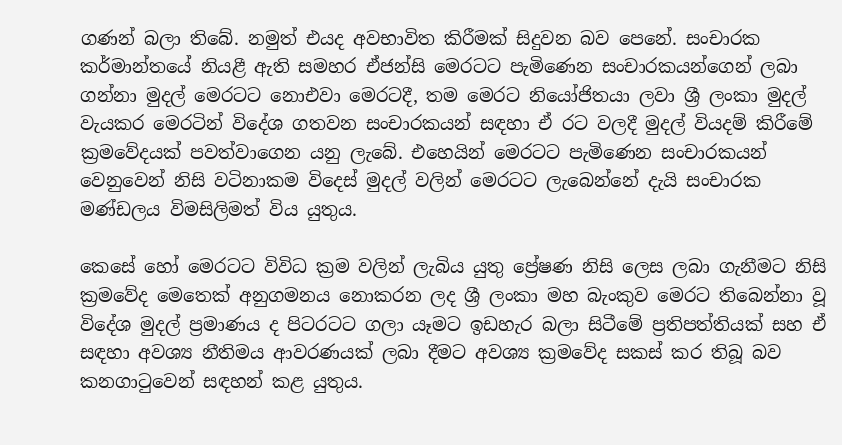ගණන් බලා තිබේ. නමුත් එයද අවභාවිත කිරීමක් සිදුවන බව පෙනේ. සංචාරක කර්මාන්තයේ නියළී ඇති සමහර ඒජන්සි මෙරටට පැමිණෙන සංචාරකයන්ගෙන් ලබා ගන්නා මුදල් මෙරටට නොඑවා මෙරටදී, තම මෙරට නියෝජිතයා ලවා ශ්‍රී ලංකා මුදල් වැයකර මෙරටින් විදේශ ගතවන සංචාරකයන් සඳහා ඒ රට වලදී මුදල් වියදම් කිරීමේ ක්‍රමවේදයක් පවත්වාගෙන යනු ලැබේ. එහෙයින් මෙරටට පැමිණෙන සංචාරකයන් වෙනුවෙන් නිසි වටිනාකම විදෙස් මුදල් වලින් මෙරටට ලැබෙන්නේ දැයි සංචාරක මණ්ඩලය විමසිලිමත් විය යුතුය.

කෙසේ හෝ මෙරටට විවිධ ක්‍රම වලින් ලැබිය යුතු ප්‍රේෂණ නිසි ලෙස ලබා ගැනීමට නිසි ක්‍රමවේද මෙතෙක් අනුගමනය නොකරන ලද ශ්‍රී ලංකා මහ බැංකුව මෙරට තිබෙන්නා වූ විදේශ මුදල් ප්‍රමාණය ද පිටරටට ගලා යෑමට ඉඩහැර බලා සිටීමේ ප්‍රතිපත්තියක් සහ ඒ සඳහා අවශ්‍ය නීතිමය ආවරණයක් ලබා දීමට අවශ්‍ය ක්‍රමවේද සකස් කර තිබූ බව කනගාටුවෙන් සඳහන් කළ යුතුය.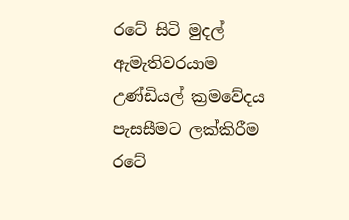රටේ සිටි මුදල් ඇමැතිවරයාම උණ්ඩියල් ක්‍රමවේදය පැසසීමට ලක්කිරීම රටේ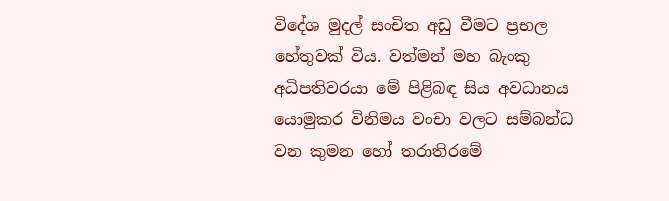විදේශ මුදල් සංචිත අඩු වීමට ප්‍රභල හේතුවක් විය. වත්මන් මහ බැංකු අධිපතිවරයා මේ පිළිබඳ සිය අවධානය යොමුකර විනිමය වංචා වලට සම්බන්ධ වන කුමන හෝ තරාතිරමේ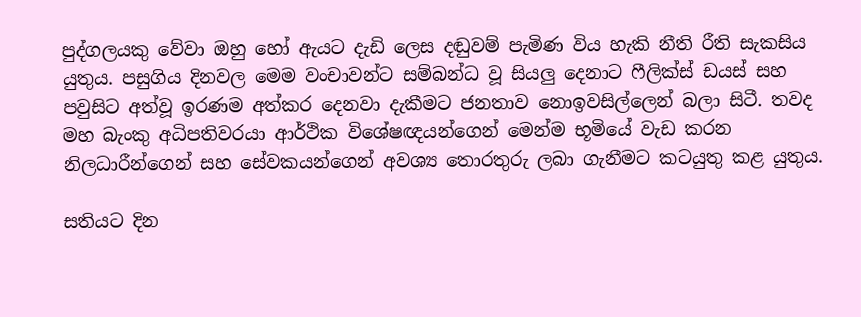පුද්ගලයකු වේවා ඔහු හෝ ඇයට දැඩි ලෙස දඬුවම් පැමිණ විය හැකි නීති රීති සැකසිය යුතුය. පසුගිය දිනවල මෙම වංචාවන්ට සම්බන්ධ වූ සියලු දෙනාට ෆීලික්ස් ඩයස් සහ පවුසිට අත්වූ ඉරණම අත්කර දෙනවා දැකීමට ජනතාව නොඉවසිල්ලෙන් බලා සිටී. තවද මහ බැංකු අධිපතිවරයා ආර්ථික විශේෂඥයන්ගෙන් මෙන්ම භූමියේ වැඩ කරන නිලධාරීන්ගෙන් සහ සේවකයන්ගෙන් අවශ්‍ය තොරතුරු ලබා ගැනීමට කටයුතු කළ යුතුය.

සතියට දින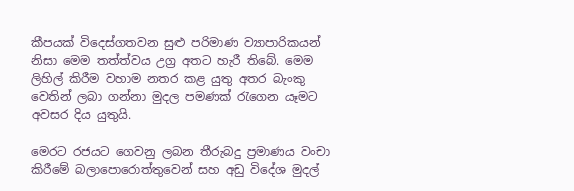කීපයක් විදෙස්ගතවන සුළු පරිමාණ ව්‍යාපාරිකයන් නිසා මෙම තත්ත්වය උග්‍ර අතට හැරී තිබේ. මෙම ලිහිල් කිරීම වහාම නතර කළ යුතු අතර බැංකු වෙතින් ලබා ගන්නා මුදල පමණක් රැගෙන යෑමට අවසර දිය යුතුයි.

මෙරට රජයට ගෙවනු ලබන තීරුබදු ප්‍රමාණය වංචා කිරීමේ බලාපොරොත්තුවෙන් සහ අඩු විදේශ මුදල්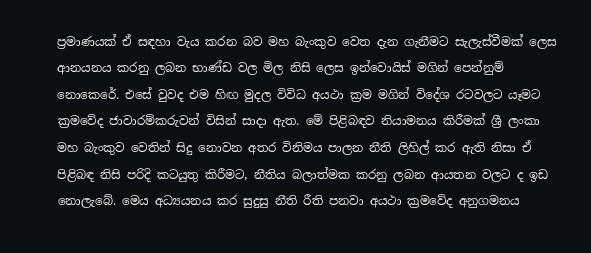ප්‍රමාණයක් ඒ සඳහා වැය කරන බව මහ බැංකුව වෙත දැන ගැනීමට සැලැස්වීමක් ලෙස ආනයනය කරනු ලබන භාණ්ඩ වල මිල නිසි ලෙස ඉන්වොයිස් මගින් පෙන්නුම් නොකෙරේ. එසේ වුවද එම හිඟ මුදල විවිධ අයථා ක්‍රම මගින් විදේශ රටවලට යෑමට ක්‍රමවේද ජාවාරම්කරුවන් විසින් සාදා ඇත. මේ පිළිබඳව නියාමනය කිරීමක් ශ්‍රී ලංකා මහ බැංකුව වෙතින් සිදු නොවන අතර විනිමය පාලන නීති ලිහිල් කර ඇති නිසා ඒ පිළිබඳ නිසි පරිදි කටයුතු කිරීමට, නීතිය බලාත්මක කරනු ලබන ආයතන වලට ද ඉඩ නොලැබේ. මෙය අධ්‍යයනය කර සුදුසු නීති රීති පනවා අයථා ක්‍රමවේද අනුගමනය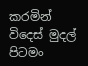කරමින් විදෙස් මුදල් පිටමං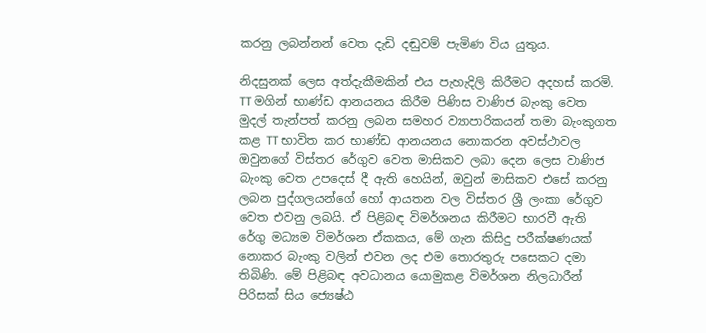කරනු ලබන්නන් වෙත දැඩි දඬුවම් පැමිණ විය යුතුය.

නිදසුනක් ලෙස අත්දැකීමකින් එය පැහැදිලි කිරීමට අදහස් කරමි. TT මගින් භාණ්ඩ ආනයනය කිරීම පිණිස වාණිජ බැංකු වෙත මුදල් තැන්පත් කරනු ලබන සමහර ව්‍යාපාරිකයන් තමා බැංකුගත කළ TT භාවිත කර භාණ්ඩ ආනයනය නොකරන අවස්ථාවල ඔවුනගේ විස්තර රේගුව වෙත මාසිකව ලබා දෙන ලෙස වාණිජ බැංකු වෙත උපදෙස් දී ඇති හෙයින්, ඔවුන් මාසිකව එසේ කරනු ලබන පුද්ගලයන්ගේ හෝ ආයතන වල විස්තර ශ්‍රී ලංකා රේගුව වෙත එවනු ලබයි. ඒ පිළිබඳ විමර්ශනය කිරීමට භාරවී ඇති රේගු මධ්‍යම විමර්ශන ඒකකය, මේ ගැන කිසිදු පරීක්ෂණයක් නොකර බැංකු වලින් එවන ලද එම තොරතුරු පසෙකට දමා තිබිණි. මේ පිළිබඳ අවධානය යොමුකළ විමර්ශන නිලධාරීන් පිරිසක් සිය ජ්‍යෙෂ්ඨ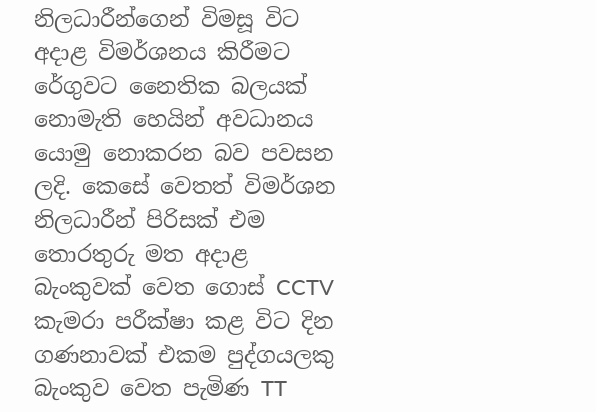නිලධාරීන්ගෙන් විමසූ විට අදාළ විමර්ශනය කිරීමට රේගුවට නෛතික බලයක් නොමැති හෙයින් අවධානය යොමු නොකරන බව පවසන ලදි. කෙසේ වෙතත් විමර්ශන නිලධාරීන් පිරිසක් එම තොරතුරු මත අදාළ බැංකුවක් වෙත ගොස් CCTV කැමරා පරීක්ෂා කළ විට දින ගණනාවක් එකම පුද්ගයලකු බැංකුව වෙත පැමිණ TT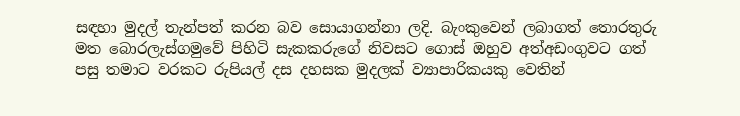සඳහා මුදල් තැන්පත් කරන බව සොයාගන්නා ලදි. බැංකුවෙන් ලබාගත් තොරතුරු මත බොරලැස්ගමුවේ පිහිටි සැකකරුගේ නිවසට ගොස් ඔහුව අත්අඩංගුවට ගත් පසු තමාට වරකට රුපියල් දස දහසක මුදලක් ව්‍යාපාරිකයකු වෙතින්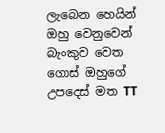ලැබෙන හෙයින් ඔහු වෙනුවෙන් බැංකුව වෙත ගොස් ඔහුගේ උපදෙස් මත TT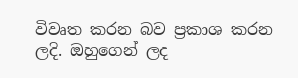විවෘත කරන බව ප්‍රකාශ කරන ලදි. ඔහුගෙන් ලද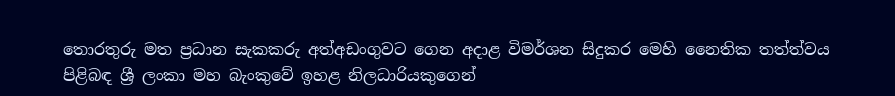තොරතුරු මත ප්‍රධාන සැකකරු අත්අඩංගුවට ගෙන අදාළ විමර්ශන සිදුකර මෙහි නෛතික තත්ත්වය පිළිබඳ ශ්‍රී ලංකා මහ බැංකුවේ ඉහළ නිලධාරියකුගෙන්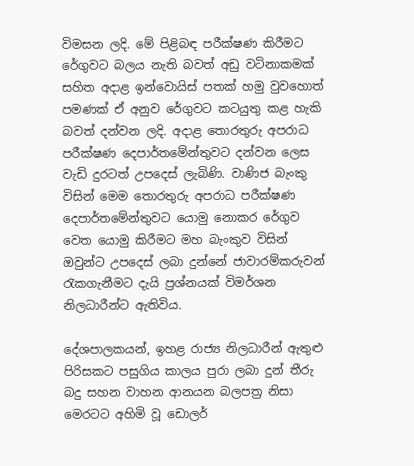විමසන ලදි. මේ පිළිබඳ පරීක්ෂණ කිරීමට රේගුවට බලය නැති බවත් අඩු වටිනාකමක් සහිත අදාළ ඉන්වොයිස් පතක් හමු වුවහොත් පමණක් ඒ අනුව රේගුවට කටයුතු කළ හැකි බවත් දන්වන ලදි. අදාළ තොරතුරු අපරාධ පරීක්ෂණ දෙපාර්තමේන්තුවට දන්වන ලෙස වැඩි දුරටත් උපදෙස් ලැබිණි. වාණිජ බැංකු විසින් මෙම තොරතුරු අපරාධ පරීක්ෂණ දෙපාර්තමේන්තුවට යොමු නොකර රේගුව වෙත යොමු කිරීමට මහ බැංකුව විසින් ඔවුන්ට උපදෙස් ලබා දුන්නේ ජාවාරම්කරුවන්
රැකගැනීමට දැයි ප්‍රශ්නයක් විමර්ශන නිලධාරීන්ට ඇතිවිය.

දේශපාලකයන්, ඉහළ රාජ්‍ය නිලධාරීන් ඇතුළු පිරිසකට පසුගිය කාලය පුරා ලබා දුන් තීරු බදු සහන වාහන ආනයන බලපත්‍ර නිසා මෙරටට අහිමි වූ ඩොලර්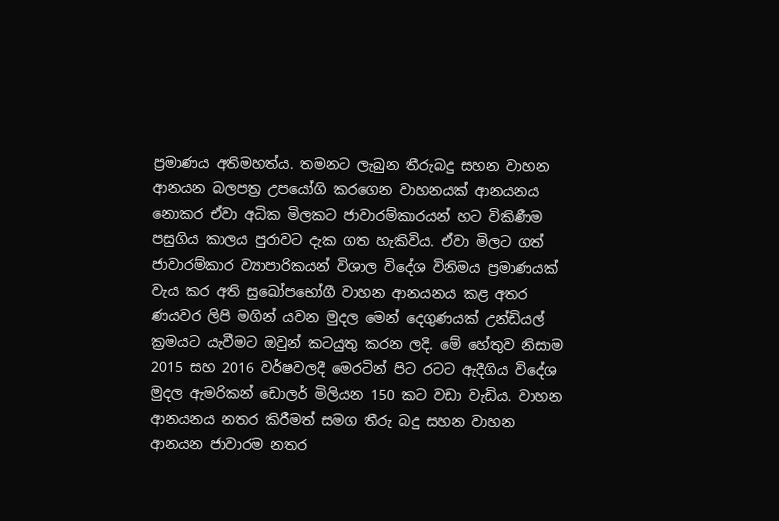ප්‍රමාණය අතිමහත්ය. තමනට ලැබුන තීරුබදු සහන වාහන ආනයන බලපත්‍ර උපයෝගි කරගෙන වාහනයක් ආනයනය නොකර ඒවා අධික මිලකට ජාවාරම්කාරයන් හට විකිණීම පසුගිය කාලය පුරාවට දැක ගත හැකිවිය. ඒවා මිලට ගත් ජාවාරම්කාර ව්‍යාපාරිකයන් විශාල විදේශ විනිමය ප්‍රමාණයක් වැය කර අති සුඛෝපභෝගී වාහන ආනයනය කළ අතර ණයවර ලිපි මගින් යවන මුදල මෙන් දෙගුණයක් උන්ඩියල් ක්‍රමයට යැවීමට ඔවුන් කටයුතු කරන ලදි. මේ හේතුව නිසාම 2015 සහ 2016 වර්ෂවලදී මෙරටින් පිට රටට ඇදීගිය විදේශ මුදල ඇමරිකන් ඩොලර් මිලියන 150 කට වඩා වැඩිය. වාහන ආනයනය නතර කිරීමත් සමග තීරු බදු සහන වාහන ආනයන ජාවාරම නතර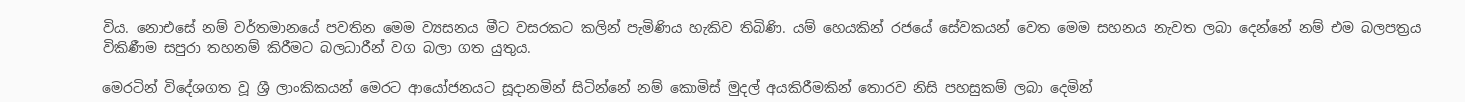විය. නොඑසේ නම් වර්තමානයේ පවතින මෙම ව්‍යසනය මීට වසරකට කලින් පැමිණිය හැකිව තිබිණි. යම් හෙයකින් රජයේ සේවකයන් වෙත මෙම සහනය නැවත ලබා දෙන්නේ නම් එම බලපත්‍රය විකිණීම සපුරා තහනම් කිරීමට බලධාරීන් වග බලා ගත යුතුය.

මෙරටින් විදේශගත වූ ශ්‍රී ලාංකිකයන් මෙරට ආයෝජනයට සූදානමින් සිටින්නේ නම් කොමිස් මුදල් අයකිරීමකින් තොරව නිසි පහසුකම් ලබා දෙමින්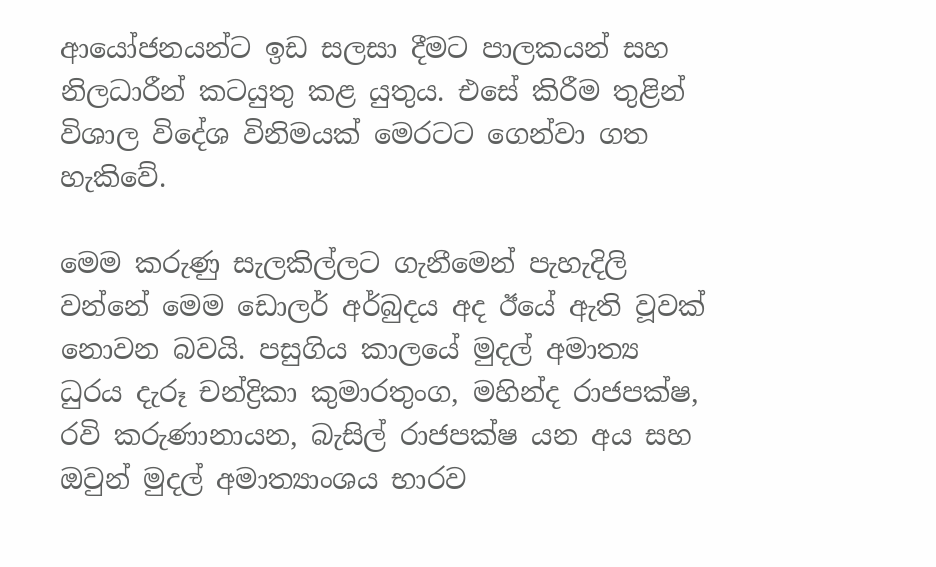ආයෝජනයන්ට ඉඩ සලසා දීමට පාලකයන් සහ නිලධාරීන් කටයුතු කළ යුතුය. එසේ කිරීම තුළින් විශාල විදේශ විනිමයක් මෙරටට ගෙන්වා ගත හැකිවේ.

මෙම කරුණු සැලකිල්ලට ගැනීමෙන් පැහැදිලි වන්නේ මෙම ඩොලර් අර්බුදය අද ඊයේ ඇති වූවක් නොවන බවයි. පසුගිය කාලයේ මුදල් අමාත්‍ය ධුරය දැරූ චන්ද්‍රිකා කුමාරතුංග, මහින්ද රාජපක්ෂ, රවි කරුණානායන, බැසිල් රාජපක්ෂ යන අය සහ ඔවුන් මුදල් අමාත්‍යාංශය භාරව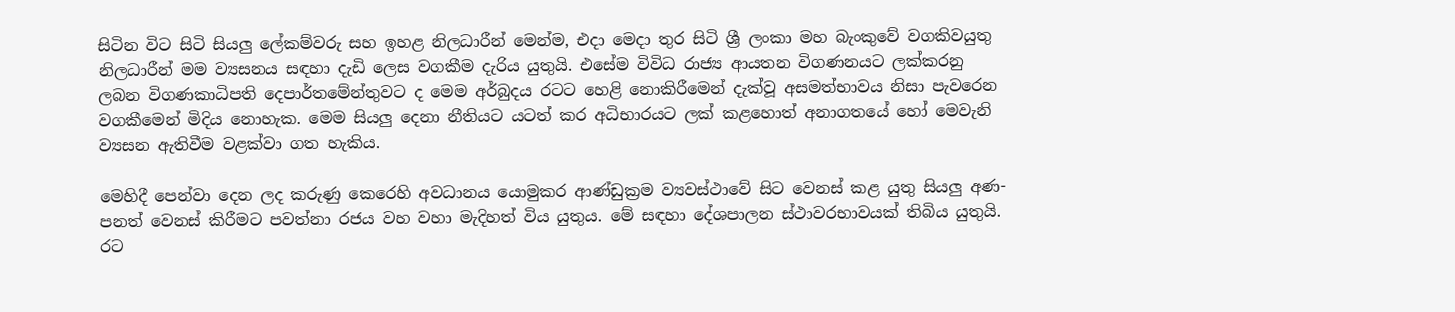සිටින විට සිටි සියලු ලේකම්වරු සහ ඉහළ නිලධාරීන් මෙන්ම, එදා මෙදා තුර සිටි ශ්‍රී ලංකා මහ බැංකුවේ වගකිවයුතු නිලධාරීන් මම ව්‍යසනය සඳහා දැඩි ලෙස වගකීම දැරිය යුතුයි. එසේම විවිධ රාජ්‍ය ආයතන විගණනයට ලක්කරනු ලබන විගණකාධිපති දෙපාර්තමේන්තුවට ද මෙම අර්බුදය රටට හෙළි නොකිරීමෙන් දැක්වූ අසමත්භාවය නිසා පැවරෙන වගකීමෙන් මිදිය නොහැක. මෙම සියලු දෙනා නීතියට යටත් කර අධිභාරයට ලක් කළහොත් අනාගතයේ හෝ මෙවැනි ව්‍යසන ඇතිවීම වළක්වා ගත හැකිය.

මෙහිදී පෙන්වා දෙන ලද කරුණු කෙරෙහි අවධානය යොමුකර ආණ්ඩුක්‍රම ව්‍යවස්ථාවේ සිට වෙනස් කළ යුතු සියලු අණ-පනත් වෙනස් කිරීමට පවත්නා රජය වහ වහා මැදිහත් විය යුතුය. මේ සඳහා දේශපාලන ස්ථාවරභාවයක් තිබිය යුතුයි. රට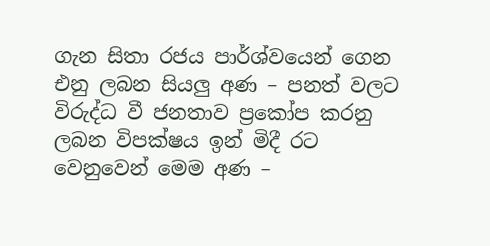ගැන සිතා රජය පාර්ශ්වයෙන් ගෙන එනු ලබන සියලු අණ – පනත් වලට විරුද්ධ වී ජනතාව ප්‍රකෝප කරනු ලබන විපක්ෂය ඉන් මිදී රට වෙනුවෙන් මෙම අණ –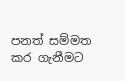පනත් සම්මත කර ගැනීමට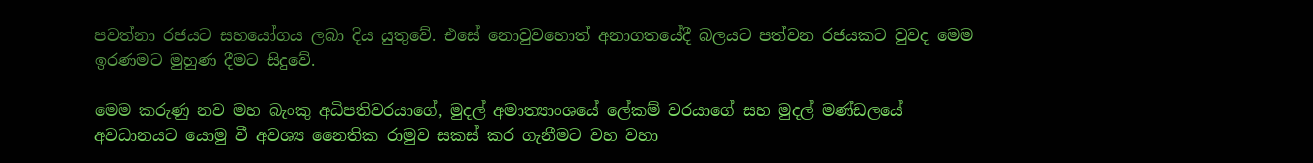පවත්නා රජයට සහයෝගය ලබා දිය යුතුවේ. එසේ නොවුවහොත් අනාගතයේදී බලයට පත්වන රජයකට වුවද මෙම ඉරණමට මුහුණ දීමට සිදුවේ.

මෙම කරුණු නව මහ බැංකු අධිපතිවරයාගේ, මුදල් අමාත්‍යාංශයේ ලේකම් වරයාගේ සහ මුදල් මණ්ඩලයේ අවධානයට යොමු වී අවශ්‍ය නෛතික රාමුව සකස් කර ගැනීමට වහ වහා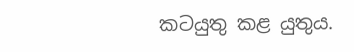කටයුතු කළ යුතුය.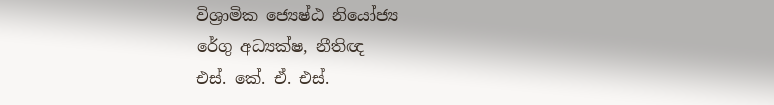විශ්‍රාමික ජ්‍යෙෂ්ඨ නියෝජ්‍ය
රේගු අධ්‍යක්ෂ, නීතිඥ
එස්. කේ. ඒ. එස්.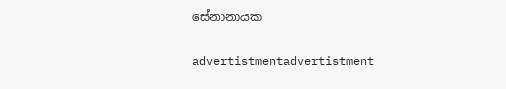සේනානායක

advertistmentadvertistment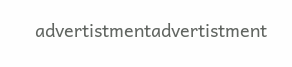advertistmentadvertistment